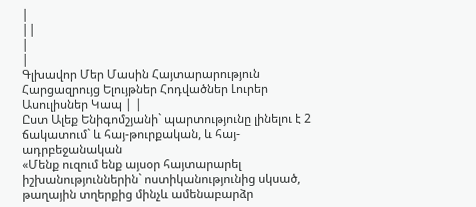|
||
|
|
Գլխավոր Մեր Մասին Հայտարարություն Հարցազրույց Ելույթներ Հոդվածներ Լուրեր Ասուլիսներ Կապ | |
Ըստ Ալեք Ենիգոմշյանի` պարտությունը լինելու է 2 ճակատում` և հայ-թուրքական, և հայ-ադրբեջանական
«Մենք ուզում ենք այսօր հայտարարել իշխանություններին` ոստիկանությունից սկսած, թաղային տղերքից մինչև ամենաբարձր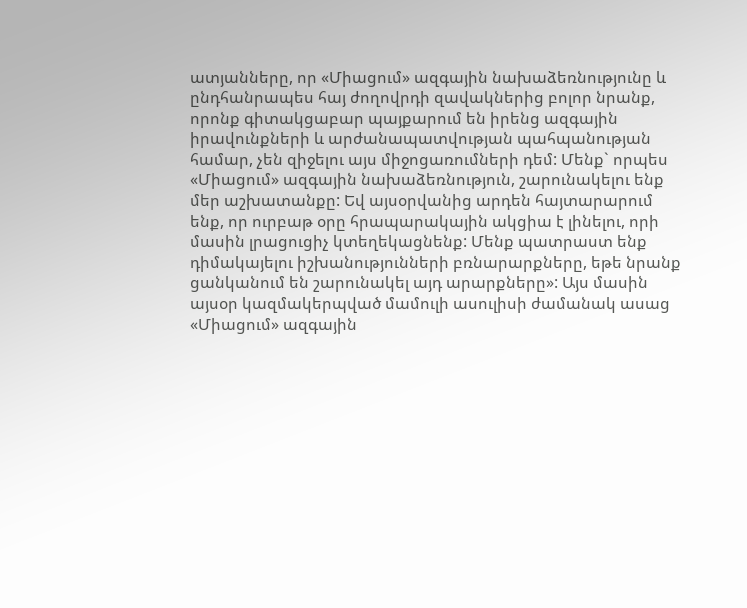ատյանները, որ «Միացում» ազգային նախաձեռնությունը և ընդհանրապես հայ ժողովրդի զավակներից բոլոր նրանք, որոնք գիտակցաբար պայքարում են իրենց ազգային իրավունքների և արժանապատվության պահպանության համար, չեն զիջելու այս միջոցառումների դեմ: Մենք` որպես «Միացում» ազգային նախաձեռնություն, շարունակելու ենք մեր աշխատանքը: Եվ այսօրվանից արդեն հայտարարում ենք, որ ուրբաթ օրը հրապարակային ակցիա է լինելու, որի մասին լրացուցիչ կտեղեկացնենք: Մենք պատրաստ ենք դիմակայելու իշխանությունների բռնարարքները, եթե նրանք ցանկանում են շարունակել այդ արարքները»: Այս մասին այսօր կազմակերպված մամուլի ասուլիսի ժամանակ ասաց «Միացում» ազգային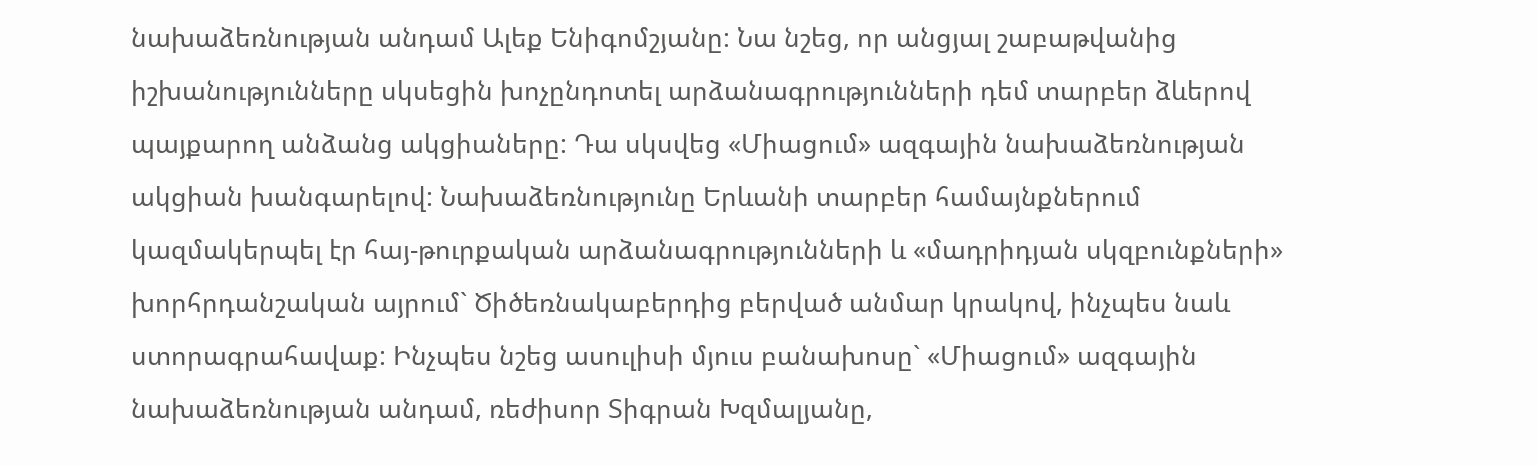նախաձեռնության անդամ Ալեք Ենիգոմշյանը: Նա նշեց, որ անցյալ շաբաթվանից իշխանությունները սկսեցին խոչընդոտել արձանագրությունների դեմ տարբեր ձևերով պայքարող անձանց ակցիաները: Դա սկսվեց «Միացում» ազգային նախաձեռնության ակցիան խանգարելով: Նախաձեռնությունը Երևանի տարբեր համայնքներում կազմակերպել էր հայ-թուրքական արձանագրությունների և «մադրիդյան սկզբունքների» խորհրդանշական այրում` Ծիծեռնակաբերդից բերված անմար կրակով, ինչպես նաև ստորագրահավաք: Ինչպես նշեց ասուլիսի մյուս բանախոսը` «Միացում» ազգային նախաձեռնության անդամ, ռեժիսոր Տիգրան Խզմալյանը,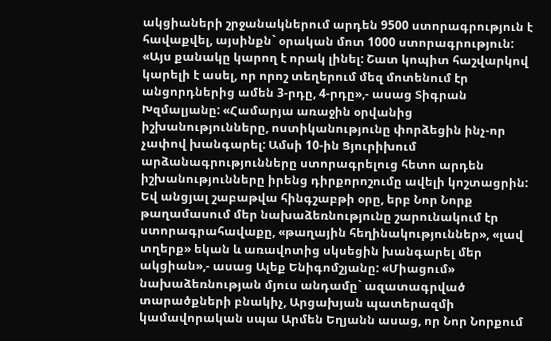ակցիաների շրջանակներում արդեն 9500 ստորագրություն է հավաքվել, այսինքն` օրական մոտ 1000 ստորագրություն: «Այս քանակը կարող է որակ լինել: Շատ կոպիտ հաշվարկով կարելի է ասել, որ որոշ տեղերում մեզ մոտենում էր անցորդներից ամեն 3-րդը, 4-րդը»,- ասաց Տիգրան Խզմալյանը: «Համարյա առաջին օրվանից իշխանությունները, ոստիկանությունը փորձեցին ինչ-որ չափով խանգարել: Ամսի 10-ին Ցյուրիխում արձանագրությունները ստորագրելուց հետո արդեն իշխանությունները իրենց դիրքորոշումը ավելի կոշտացրին: Եվ անցյալ շաբաթվա հինգշաբթի օրը, երբ Նոր Նորք թաղամասում մեր նախաձեռնությունը շարունակում էր ստորագրահավաքը, «թաղային հեղինակություններ», «լավ տղերք» եկան և առավոտից սկսեցին խանգարել մեր ակցիան»,- ասաց Ալեք Ենիգոմշյանը: «Միացում» նախաձեռնության մյուս անդամը` ազատագրված տարածքների բնակիչ, Արցախյան պատերազմի կամավորական սպա Արմեն Եղյանն ասաց, որ Նոր Նորքում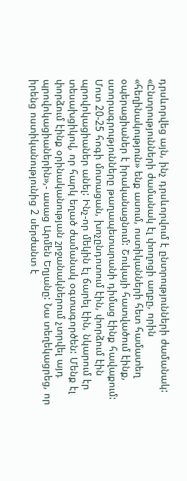դրսևորվեց այն, ինչ դրսևորվում է ընտրությունների ժամանակ: «Ընտրությունների ժամանակ էլ փողոցի աղբը, որին «հեղինակություն» ենք ասում, ոստիկանների հետ համատեղ օպերացիաներ է իրականացնում: Շուկայի հատվածում էինք, ստորագրությունները թաղապետարանի դիմաց էինք հավաքում: Մոտ 20-25 հոգի մոտացան, խոչընդոտում էին, փորձում էին պրովոկացիաներ անել: Ինչ-որ մեկին էլ ճարել էին, նկարում էր տեսախցիկով, որ հարկ եղած ժամանակ օգտագործեն: Մենք էլ փորձում էինք օրինականության շրջանակներում չտրվել այդ պրովոկացիաներին»,- ասաց Արմեն Եղյանը: Նա տեղեկացրեց, որ իրենց ոստիկանությունից 2 սերժանտ է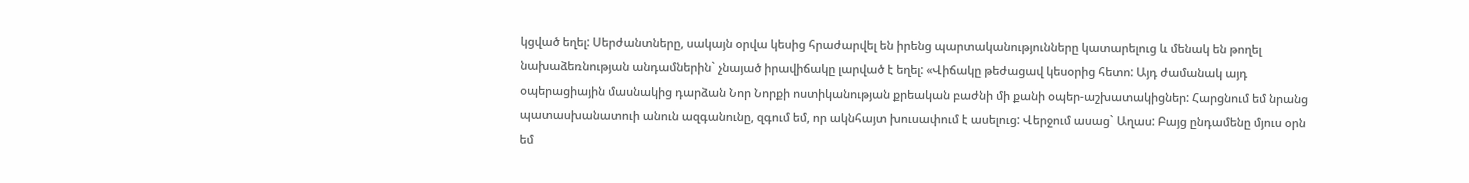կցված եղել: Սերժանտները, սակայն օրվա կեսից հրաժարվել են իրենց պարտականությունները կատարելուց և մենակ են թողել նախաձեռնության անդամներին` չնայած իրավիճակը լարված է եղել: «Վիճակը թեժացավ կեսօրից հետո: Այդ ժամանակ այդ օպերացիային մասնակից դարձան Նոր Նորքի ոստիկանության քրեական բաժնի մի քանի օպեր-աշխատակիցներ: Հարցնում եմ նրանց պատասխանատուի անուն ազգանունը, զգում եմ, որ ակնհայտ խուսափում է ասելուց: Վերջում ասաց` Աղաս: Բայց ընդամենը մյուս օրն եմ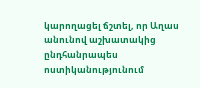կարողացել ճշտել, որ Աղաս անունով աշխատակից ընդհանրապես ոստիկանությունում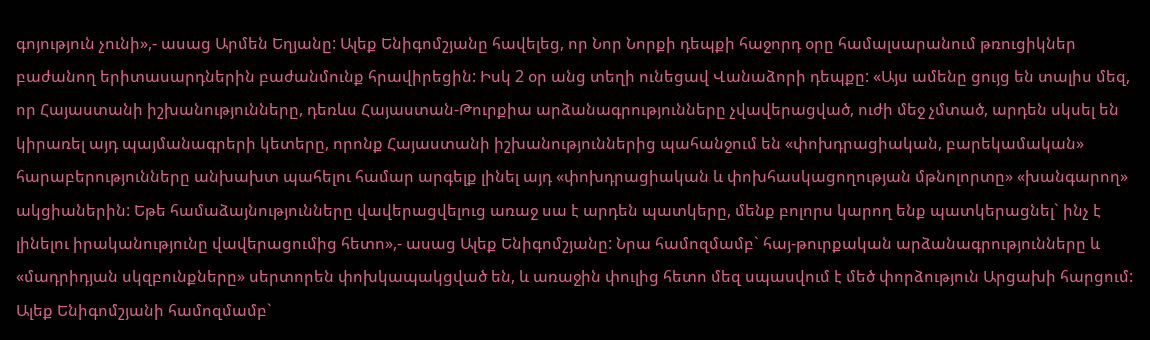գոյություն չունի»,- ասաց Արմեն Եղյանը: Ալեք Ենիգոմշյանը հավելեց, որ Նոր Նորքի դեպքի հաջորդ օրը համալսարանում թռուցիկներ բաժանող երիտասարդներին բաժանմունք հրավիրեցին: Իսկ 2 օր անց տեղի ունեցավ Վանաձորի դեպքը: «Այս ամենը ցույց են տալիս մեզ, որ Հայաստանի իշխանությունները, դեռևս Հայաստան-Թուրքիա արձանագրությունները չվավերացված, ուժի մեջ չմտած, արդեն սկսել են կիրառել այդ պայմանագրերի կետերը, որոնք Հայաստանի իշխանություններից պահանջում են «փոխդրացիական, բարեկամական» հարաբերությունները անխախտ պահելու համար արգելք լինել այդ «փոխդրացիական և փոխհասկացողության մթնոլորտը» «խանգարող» ակցիաներին: Եթե համաձայնությունները վավերացվելուց առաջ սա է արդեն պատկերը, մենք բոլորս կարող ենք պատկերացնել` ինչ է լինելու իրականությունը վավերացումից հետո»,- ասաց Ալեք Ենիգոմշյանը: Նրա համոզմամբ` հայ-թուրքական արձանագրությունները և «մադրիդյան սկզբունքները» սերտորեն փոխկապակցված են, և առաջին փուլից հետո մեզ սպասվում է մեծ փորձություն Արցախի հարցում: Ալեք Ենիգոմշյանի համոզմամբ`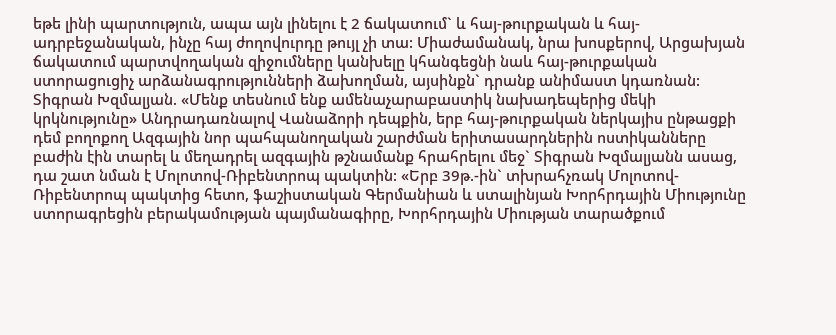եթե լինի պարտություն, ապա այն լինելու է 2 ճակատում` և հայ-թուրքական և հայ-ադրբեջանական, ինչը հայ ժողովուրդը թույլ չի տա: Միաժամանակ, նրա խոսքերով, Արցախյան ճակատում պարտվողական զիջումները կանխելը կհանգեցնի նաև հայ-թուրքական ստորացուցիչ արձանագրությունների ձախողման, այսինքն` դրանք անիմաստ կդառնան: Տիգրան Խզմալյան. «Մենք տեսնում ենք ամենաչարաբաստիկ նախադեպերից մեկի կրկնությունը» Անդրադառնալով Վանաձորի դեպքին, երբ հայ-թուրքական ներկայիս ընթացքի դեմ բողոքող Ազգային նոր պահպանողական շարժման երիտասարդներին ոստիկանները բաժին էին տարել և մեղադրել ազգային թշնամանք հրահրելու մեջ` Տիգրան Խզմալյանն ասաց, դա շատ նման է Մոլոտով-Ռիբենտրոպ պակտին: «Երբ 39թ.-ին` տխրահչռակ Մոլոտով-Ռիբենտրոպ պակտից հետո, ֆաշիստական Գերմանիան և ստալինյան Խորհրդային Միությունը ստորագրեցին բերակամության պայմանագիրը, Խորհրդային Միության տարածքում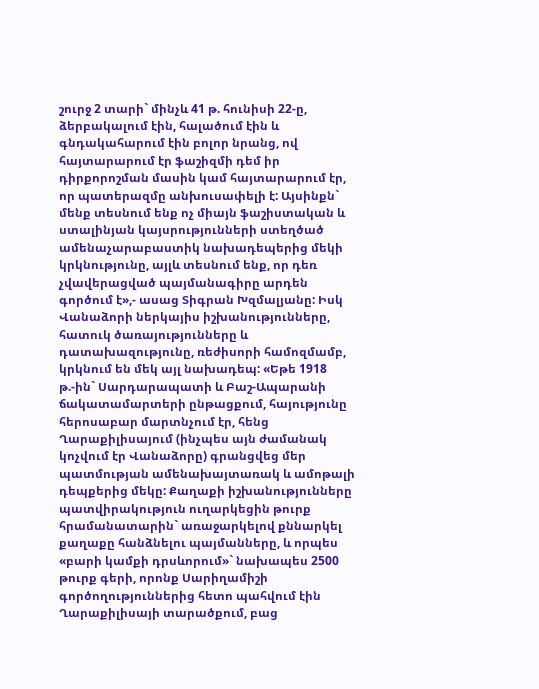շուրջ 2 տարի` մինչև 41 թ. հունիսի 22-ը, ձերբակալում էին, հալածում էին և գնդակահարում էին բոլոր նրանց, ով հայտարարում էր ֆաշիզմի դեմ իր դիրքորոշման մասին կամ հայտարարում էր, որ պատերազմը անխուսափելի է: Այսինքն` մենք տեսնում ենք ոչ միայն ֆաշիստական և ստալինյան կայսրությունների ստեղծած ամենաչարաբաստիկ նախադեպերից մեկի կրկնությունը, այլև տեսնում ենք, որ դեռ չվավերացված պայմանագիրը արդեն գործում է»,- ասաց Տիգրան Խզմալյանը: Իսկ Վանաձորի ներկայիս իշխանությունները, հատուկ ծառայությունները և դատախազությունը, ռեժիսորի համոզմամբ, կրկնում են մեկ այլ նախադեպ: «Եթե 1918 թ.-ին` Սարդարապատի և Բաշ-Ապարանի ճակատամարտերի ընթացքում, հայությունը հերոսաբար մարտնչում էր, հենց Ղարաքիլիսայում (ինչպես այն ժամանակ կոչվում էր Վանաձորը) գրանցվեց մեր պատմության ամենախայտառակ և ամոթալի դեպքերից մեկը: Քաղաքի իշխանությունները պատվիրակություն ուղարկեցին թուրք հրամանատարին` առաջարկելով քննարկել քաղաքը հանձնելու պայմանները, և որպես «բարի կամքի դրսևորում»` նախապես 2500 թուրք գերի, որոնք Սարիղամիշի գործողություններից հետո պահվում էին Ղարաքիլիսայի տարածքում, բաց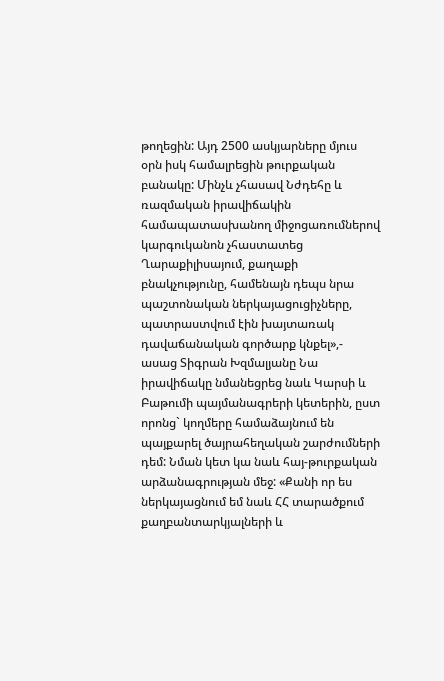թողեցին: Այդ 2500 ասկյարները մյուս օրն իսկ համալրեցին թուրքական բանակը: Մինչև չհասավ Նժդեհը և ռազմական իրավիճակին համապատասխանող միջոցառումներով կարգուկանոն չհաստատեց Ղարաքիլիսայում, քաղաքի բնակչությունը, համենայն դեպս նրա պաշտոնական ներկայացուցիչները, պատրաստվում էին խայտառակ դավաճանական գործարք կնքել»,- ասաց Տիգրան Խզմալյանը Նա իրավիճակը նմանեցրեց նաև Կարսի և Բաթումի պայմանագրերի կետերին, ըստ որոնց` կողմերը համաձայնում են պայքարել ծայրահեղական շարժումների դեմ: Նման կետ կա նաև հայ-թուրքական արձանագրության մեջ: «Քանի որ ես ներկայացնում եմ նաև ՀՀ տարածքում քաղբանտարկյալների և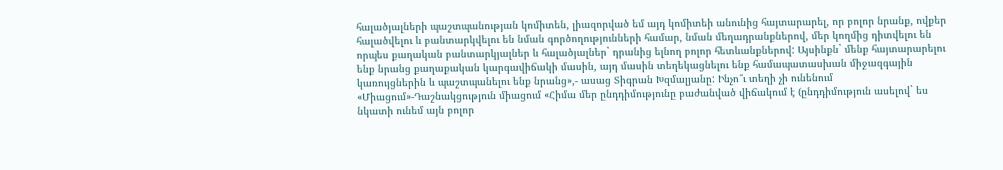հալածյալների պաշտպանության կոմիտեն, լիազորված եմ այդ կոմիտեի անունից հայտարարել, որ բոլոր նրանք, ովքեր հալածվելու և բանտարկվելու են նման գործողությունների համար, նման մեղադրանքներով, մեր կողմից դիտվելու են որպես քաղական բանտարկյալներ և հալածյալներ` դրանից ելնող բոլոր հետևանքներով: Այսինքն` մենք հայտարարելու ենք նրանց քաղաքական կարգավիճակի մասին, այդ մասին տեղեկացնելու ենք համապատասխան միջազգային կառույցներին և պաշտպանելու ենք նրանց»,- ասաց Տիգրան Խզմալյանը: Ինչո՞ւ տեղի չի ունենում «Միացում»-Դաշնակցություն միացում «Հիմա մեր ընդդիմությունը բաժանված վիճակում է (ընդդիմություն ասելով` ես նկատի ունեմ այն բոլոր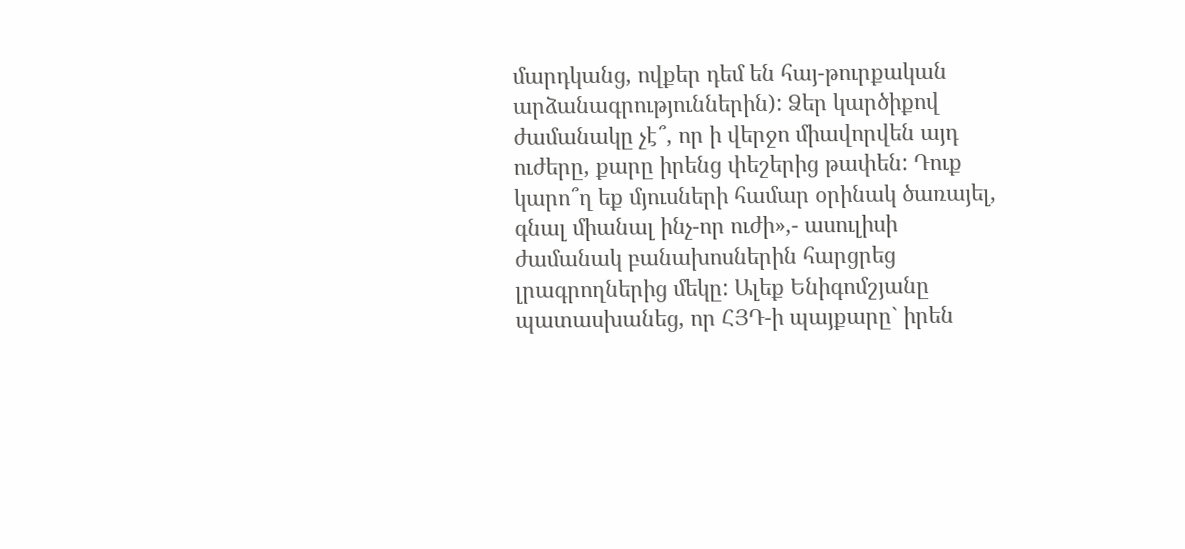մարդկանց, ովքեր դեմ են հայ-թուրքական արձանագրություններին): Ձեր կարծիքով ժամանակը չէ՞, որ ի վերջո միավորվեն այդ ուժերը, քարը իրենց փեշերից թափեն: Դուք կարո՞ղ եք մյուսների համար օրինակ ծառայել, գնալ միանալ ինչ-որ ուժի»,- ասուլիսի ժամանակ բանախոսներին հարցրեց լրագրողներից մեկը: Ալեք Ենիգոմշյանը պատասխանեց, որ ՀՅԴ-ի պայքարը` իրեն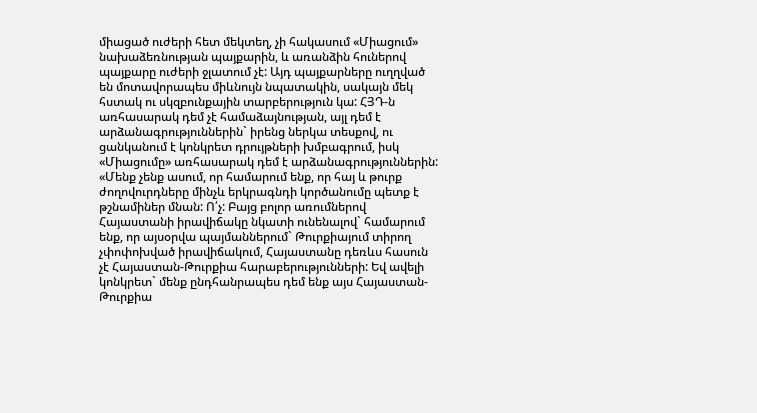միացած ուժերի հետ մեկտեղ, չի հակասում «Միացում» նախաձեռնության պայքարին, և առանձին հուներով պայքարը ուժերի ջլատում չէ: Այդ պայքարները ուղղված են մոտավորապես միևնույն նպատակին, սակայն մեկ հստակ ու սկզբունքային տարբերություն կա: ՀՅԴ-ն առհասարակ դեմ չէ համաձայնության, այլ դեմ է արձանագրություններին` իրենց ներկա տեսքով, ու ցանկանում է կոնկրետ դրույթների խմբագրում, իսկ «Միացումը» առհասարակ դեմ է արձանագրություններին: «Մենք չենք ասում, որ համարում ենք, որ հայ և թուրք ժողովուրդները մինչև երկրագնդի կործանումը պետք է թշնամիներ մնան: Ո՛չ: Բայց բոլոր առումներով Հայաստանի իրավիճակը նկատի ունենալով` համարում ենք, որ այսօրվա պայմաններում` Թուրքիայում տիրող չփոփոխված իրավիճակում, Հայաստանը դեռևս հասուն չէ Հայաստան-Թուրքիա հարաբերությունների: Եվ ավելի կոնկրետ` մենք ընդհանրապես դեմ ենք այս Հայաստան-Թուրքիա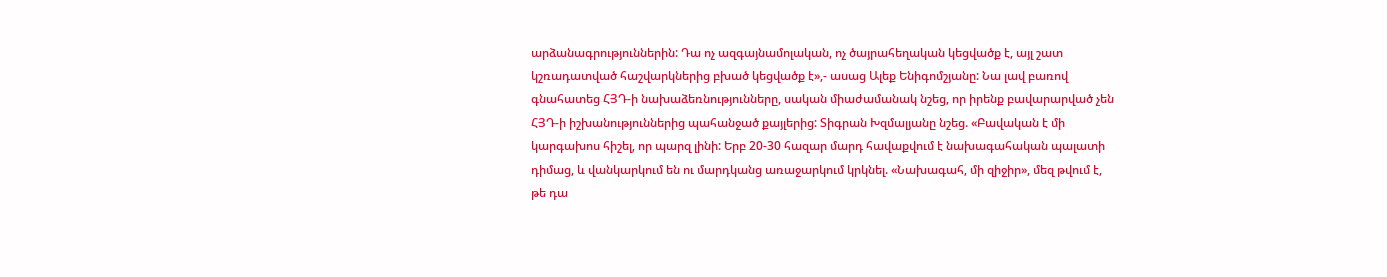արձանագրություններին: Դա ոչ ազգայնամոլական, ոչ ծայրահեղական կեցվածք է, այլ շատ կշռադատված հաշվարկներից բխած կեցվածք է»,- ասաց Ալեք Ենիգոմշյանը: Նա լավ բառով գնահատեց ՀՅԴ-ի նախաձեռնությունները, սական միաժամանակ նշեց, որ իրենք բավարարված չեն ՀՅԴ-ի իշխանություններից պահանջած քայլերից: Տիգրան Խզմալյանը նշեց. «Բավական է մի կարգախոս հիշել, որ պարզ լինի: Երբ 20-30 հազար մարդ հավաքվում է նախագահական պալատի դիմաց, և վանկարկում են ու մարդկանց առաջարկում կրկնել. «Նախագահ, մի զիջիր», մեզ թվում է, թե դա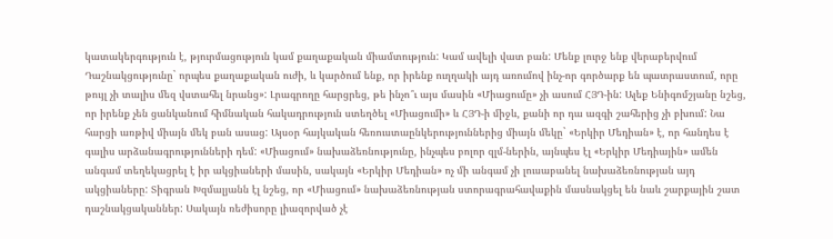կատակերգություն է, թյուրմացություն կամ քաղաքական միամտություն: Կամ ավելի վատ բան: Մենք լուրջ ենք վերաբերվում Դաշնակցությունը` որպես քաղաքական ուժի, և կարծում ենք, որ իրենք ուղղակի այդ առումով ինչ-որ գործարք են պատրաստում, որը թույլ չի տալիս մեզ վստահել նրանց»: Լրագրողը հարցրեց, թե ինչո՞ւ այս մասին «Միացումը» չի ասում ՀՅԴ-ին: Ալեք Ենիգոմշյանը նշեց, որ իրենք չեն ցանկանում հիմնական հակադրություն ստեղծել «Միացումի» և ՀՅԴ-ի միջև, քանի որ դա ազգի շահերից չի բխում: Նա հարցի առթիվ միայն մեկ բան ասաց: Այսօր հայկական հեռուստաընկերություններից միայն մեկը` «Երկիր Մեդիան» է, որ հանդես է գալիս արձանագրությունների դեմ: «Միացում» նախաձեռնությունը, ինչպես բոլոր զլմ-ներին, այնպես էլ «Երկիր Մեդիային» ամեն անգամ տեղեկացրել է իր ակցիաների մասին, սակայն «Երկիր Մեդիան» ոչ մի անգամ չի լուսաբանել նախաձեռնության այդ ակցիաները: Տիգրան Խզմալյանն էլ նշեց, որ «Միացում» նախաձեռնության ստորագրահավաքին մասնակցել են նաև շարքային շատ դաշնակցականներ: Սակայն ռեժիսորը լիազորված չէ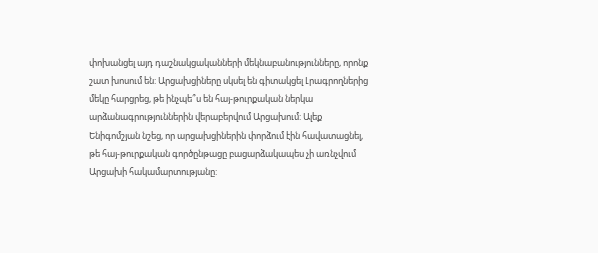փոխանցել այդ դաշնակցականների մեկնաբանությունները, որոնք շատ խոսում են: Արցախցիները սկսել են գիտակցել Լրագրողներից մեկը հարցրեց, թե ինչպե՞ս են հայ-թուրքական ներկա արձանագրություններին վերաբերվում Արցախում: Ալեք Ենիգոմշյան նշեց, որ արցախցիներին փորձում էին հավատացնել, թե հայ-թուրքական գործընթացը բացարձակապես չի առնչվում Արցախի հակամարտությանը: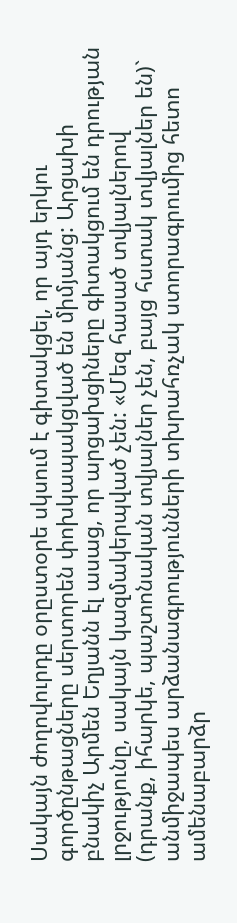Սակայն ժողովուրդը օրըստօրե սկսում է գիտակցել, որ այդ երկու գործընթացները սերտորեն փոխկապակցված են միմյանց: Արցախի բնակիչ Արմեն Եղյանն էլ ասաց, որ արցախցիները գիտակցում են դրության լրջությունը, սակայն կազմակերպված չեն: «Մեզ հասած տվյալներով (դրանք, իհարկե, պաշտոնական տվյալներ չեն, բայց հստակ տվյալներ են)` անմիջապես արձանագրությունների տխրահռչակ ստորագրումից հետո ամենաբարձր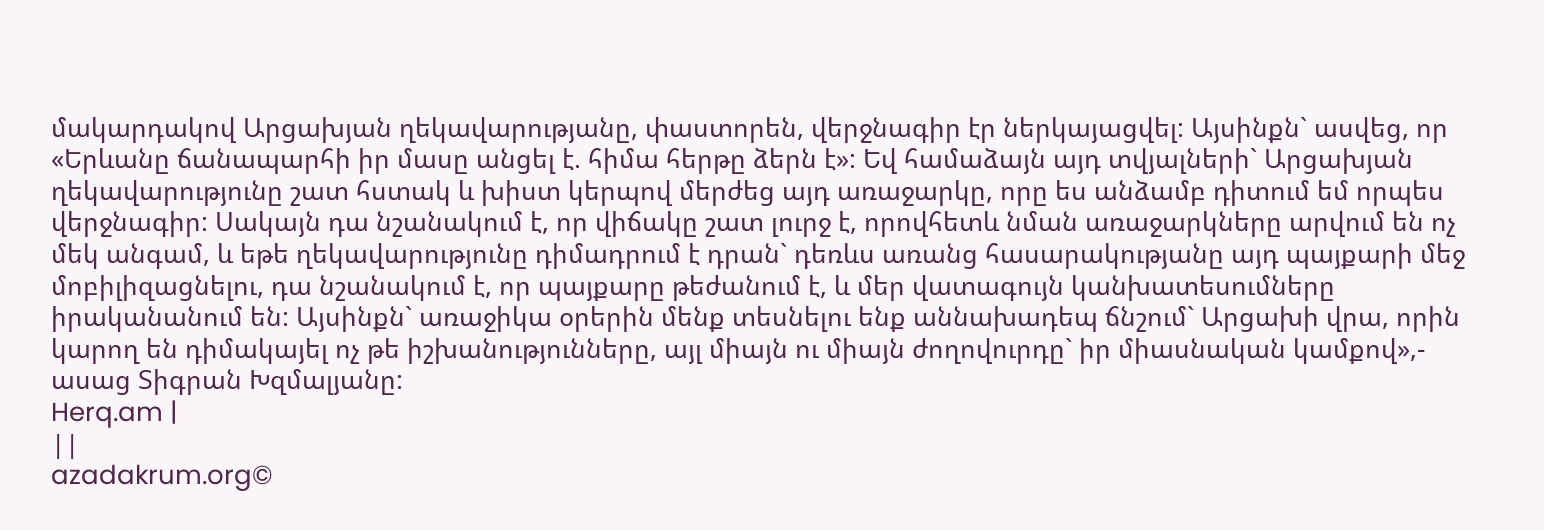մակարդակով Արցախյան ղեկավարությանը, փաստորեն, վերջնագիր էր ներկայացվել: Այսինքն` ասվեց, որ «Երևանը ճանապարհի իր մասը անցել է. հիմա հերթը ձերն է»: Եվ համաձայն այդ տվյալների` Արցախյան ղեկավարությունը շատ հստակ և խիստ կերպով մերժեց այդ առաջարկը, որը ես անձամբ դիտում եմ որպես վերջնագիր: Սակայն դա նշանակում է, որ վիճակը շատ լուրջ է, որովհետև նման առաջարկները արվում են ոչ մեկ անգամ, և եթե ղեկավարությունը դիմադրում է դրան` դեռևս առանց հասարակությանը այդ պայքարի մեջ մոբիլիզացնելու, դա նշանակում է, որ պայքարը թեժանում է, և մեր վատագույն կանխատեսումները իրականանում են: Այսինքն` առաջիկա օրերին մենք տեսնելու ենք աննախադեպ ճնշում` Արցախի վրա, որին կարող են դիմակայել ոչ թե իշխանությունները, այլ միայն ու միայն ժողովուրդը` իր միասնական կամքով»,- ասաց Տիգրան Խզմալյանը:
Herq.am |
||
azadakrum.org©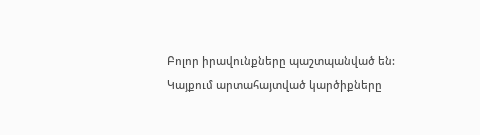Բոլոր իրավունքները պաշտպանված են:
Կայքում արտահայտված կարծիքները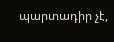պարտադիր չէ,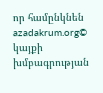որ համընկնեն azadakrum.org©
կայքի
խմբագրության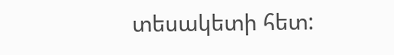տեսակետի հետ: